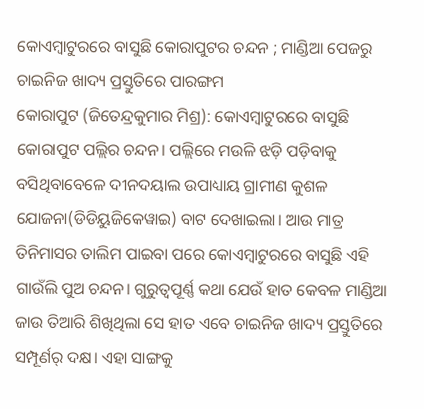କୋଏମ୍ବାଟୁରରେ ବାସୁଛି କୋରାପୁଟର ଚନ୍ଦନ ; ମାଣ୍ଡିଆ ପେଜରୁ ଚାଇନିଜ ଖାଦ୍ୟ ପ୍ରସ୍ତୁତିରେ ପାରଙ୍ଗମ
କୋରାପୁଟ (ଜିତେନ୍ଦ୍ରକୁମାର ମିଶ୍ର): କୋଏମ୍ବାଟୁରରେ ବାସୁଛି କୋରାପୁଟ ପଲ୍ଲିର ଚନ୍ଦନ। ପଲ୍ଲିରେ ମଉଳି ଝଡ଼ି ପଡ଼ିବାକୁ ବସିଥିବାବେଳେ ଦୀନଦୟାଲ ଉପାଧ୍ୟାୟ ଗ୍ରାମୀଣ କୁଶଳ ଯୋଜନା(ଡିଡିୟୁଜିକେୱାଇ) ବାଟ ଦେଖାଇଲା। ଆଉ ମାତ୍ର ତିନିମାସର ତାଲିମ ପାଇବା ପରେ କୋଏମ୍ବାଟୁରରେ ବାସୁଛି ଏହି ଗାଉଁଲି ପୁଅ ଚନ୍ଦନ। ଗୁରୁତ୍ୱପୂର୍ଣ୍ଣ କଥା ଯେଉଁ ହାତ କେବଳ ମାଣ୍ଡିଆ ଜାଉ ତିଆରି ଶିଖିଥିଲା ସେ ହାତ ଏବେ ଚାଇନିଜ ଖାଦ୍ୟ ପ୍ରସ୍ତୁତିରେ ସମ୍ପୂର୍ଣର୍ ଦକ୍ଷ। ଏହା ସାଙ୍ଗକୁ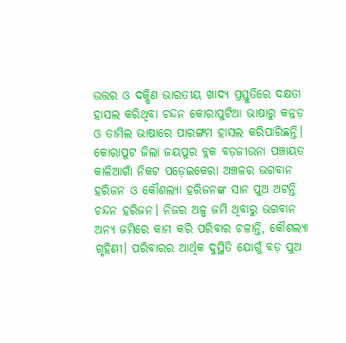ଉତ୍ତର ଓ ଦକ୍ଷିଣ ଭାରତୀୟ ଖାଦ୍ୟ ପ୍ରସ୍ତୁତିରେ ଦକ୍ଷତା ହାସଲ କରିଥିବା ଚନ୍ଦନ କୋରାପୁଟିଆ ଭାଷାରୁ କନ୍ନଡ଼ ଓ ତାମିଲ ଭାଷାରେ ପାରଙ୍ଗମ ହାସଲ କରିପାରିଛନ୍ତି।
କୋରାପୁଟ ଜିଲା ଜୟପୁର ବ୍ଲକ ବଡ଼ଜୀଉନା ପଞ୍ଚାୟତ କାଳିଆଗାଁ ନିକଟ ପଡ଼େଇକେରା ଅଞ୍ଚଳର ଭଗବାନ ହରିଜନ ଓ କୌଶଲ୍ୟା ହରିଜନଙ୍କ ସାନ ପୁଅ ଅଟନ୍ତି ଚନ୍ଦନ ହରିଜନ। ନିଜର ଅଳ୍ପ ଜମି ଥିବାରୁ ଭଗବାନ ଅନ୍ୟ ଜମିରେ କାମ କରି ପରିବାର ଚଳାନ୍ତି, କୌଶଲ୍ୟା ଗୃହିଣୀ। ପରିବାରର ଆର୍ଥିକ ଦୁସ୍ଥିତି ଯୋଗୁଁ ବଡ଼ ପୁଅ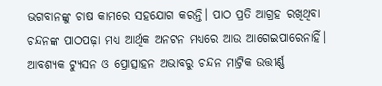ଭଗବାନଙ୍କୁ ଚାଷ କାମରେ ସହଯୋଗ କରନ୍ତି। ପାଠ ପ୍ରତି ଆଗ୍ରହ ରଖିଥିବା ଚନ୍ଦନଙ୍କ ପାଠପଢ଼ା ମଧ୍ୟ ଆର୍ଥିକ ଅନଟନ ମଧ୍ୟରେ ଆଉ ଆଗେଇପାରେନାହିଁ। ଆବଶ୍ୟକ ଟ୍ୟୁସନ ଓ ପ୍ରୋତ୍ସାହନ ଅଭାବରୁ ଚନ୍ଦନ ମାଟ୍ରିକ ଉତ୍ତୀର୍ଣ୍ଣ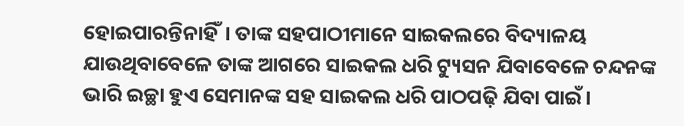ହୋଇପାରନ୍ତିନାହିଁ। ତାଙ୍କ ସହପାଠୀମାନେ ସାଇକଲରେ ବିଦ୍ୟାଳୟ ଯାଉଥିବାବେଳେ ତାଙ୍କ ଆଗରେ ସାଇକଲ ଧରି ଟ୍ୟୁସନ ଯିବାବେଳେ ଚନ୍ଦନଙ୍କ ଭାରି ଇଚ୍ଛା ହୁଏ ସେମାନଙ୍କ ସହ ସାଇକଲ ଧରି ପାଠପଢ଼ି ଯିବା ପାଇଁ।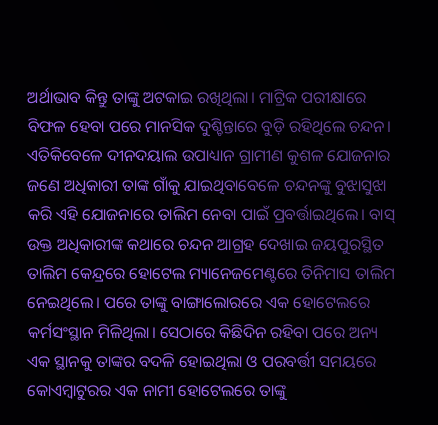ଅର୍ଥାଭାବ କିନ୍ତୁ ତାଙ୍କୁ ଅଟକାଇ ରଖିଥିଲା। ମାଟ୍ରିକ ପରୀକ୍ଷାରେ ବିଫଳ ହେବା ପରେ ମାନସିକ ଦୁଶ୍ଚିନ୍ତାରେ ବୁଡ଼ି ରହିଥିଲେ ଚନ୍ଦନ। ଏତିକିବେଳେ ଦୀନଦୟାଲ ଉପାଧ୍ୟାନ ଗ୍ରାମୀଣ କୁଶଳ ଯୋଜନାର ଜଣେ ଅଧିକାରୀ ତାଙ୍କ ଗାଁକୁ ଯାଇଥିବାବେଳେ ଚନ୍ଦନଙ୍କୁ ବୁଝାସୁଝା କରି ଏହି ଯୋଜନାରେ ତାଲିମ ନେବା ପାଇଁ ପ୍ରବର୍ତ୍ତାଇଥିଲେ। ବାସ୍ ଉକ୍ତ ଅଧିକାରୀଙ୍କ କଥାରେ ଚନ୍ଦନ ଆଗ୍ରହ ଦେଖାଇ ଜୟପୁରସ୍ଥିତ ତାଲିମ କେନ୍ଦ୍ରରେ ହୋଟେଲ ମ୍ୟାନେଜମେଣ୍ଟରେ ତିନିମାସ ତାଲିମ ନେଇଥିଲେ। ପରେ ତାଙ୍କୁ ବାଙ୍ଗାଲୋରରେ ଏକ ହୋଟେଲରେ କର୍ମସଂସ୍ଥାନ ମିଳିଥିଲା। ସେଠାରେ କିଛିଦିନ ରହିବା ପରେ ଅନ୍ୟ ଏକ ସ୍ଥାନକୁ ତାଙ୍କର ବଦଳି ହୋଇଥିଲା ଓ ପରବର୍ତ୍ତୀ ସମୟରେ କୋଏମ୍ବାଟୁରର ଏକ ନାମୀ ହୋଟେଲରେ ତାଙ୍କୁ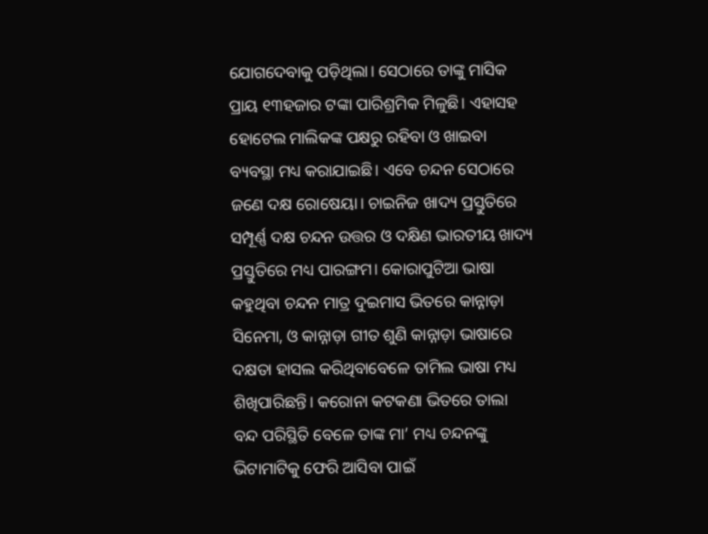ଯୋଗଦେବାକୁ ପଡ଼ିଥିଲା। ସେଠାରେ ତାଙ୍କୁ ମାସିକ ପ୍ରାୟ ୧୩ହଜାର ଟଙ୍କା ପାରିଶ୍ରମିକ ମିଳୁଛି। ଏହାସହ ହୋଟେଲ ମାଲିକଙ୍କ ପକ୍ଷରୁ ରହିବା ଓ ଖାଇବା ବ୍ୟବସ୍ଥା ମଧ୍ୟ କରାଯାଇଛି। ଏବେ ଚନ୍ଦନ ସେଠାରେ ଜଣେ ଦକ୍ଷ ରୋଷେୟା। ଚାଇନିଜ ଖାଦ୍ୟ ପ୍ରସ୍ତୁତିରେ ସମ୍ପୂର୍ଣ୍ଣ ଦକ୍ଷ ଚନ୍ଦନ ଉତ୍ତର ଓ ଦକ୍ଷିଣ ଭାରତୀୟ ଖାଦ୍ୟ ପ୍ରସ୍ତୁତିରେ ମଧ୍ୟ ପାରଙ୍ଗମ। କୋରାପୁଟିଆ ଭାଷା କହୁଥିବା ଚନ୍ଦନ ମାତ୍ର ଦୁଇମାସ ଭିତରେ କାନ୍ନାଡ଼ା ସିନେମା, ଓ କାନ୍ନାଡ଼ା ଗୀତ ଶୁଣି କାନ୍ନାଡ଼ା ଭାଷାରେ ଦକ୍ଷତା ହାସଲ କରିଥିବାବେଳେ ତାମିଲ ଭାଷା ମଧ୍ୟ ଶିଖିପାରିଛନ୍ତି। କରୋନା କଟକଣା ଭିତରେ ତାଲା ବନ୍ଦ ପରିସ୍ଥିତି ବେଳେ ତାଙ୍କ ମା’ ମଧ୍ୟ ଚନ୍ଦନଙ୍କୁ ଭିଟାମାଟିକୁ ଫେରି ଆସିବା ପାଇଁ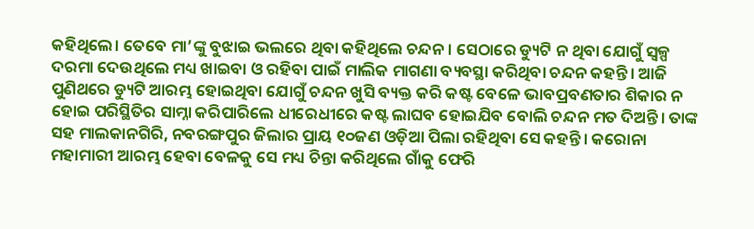କହିଥିଲେ। ତେବେ ମା’ଙ୍କୁ ବୁଝାଇ ଭଲରେ ଥିବା କହିଥିଲେ ଚନ୍ଦନ। ସେଠାରେ ଡ୍ୟୁଟି ନ ଥିବା ଯୋଗୁଁ ସ୍ୱଳ୍ପ ଦରମା ଦେଉଥିଲେ ମଧ୍ୟ ଖାଇବା ଓ ରହିବା ପାଇଁ ମାଲିକ ମାଗଣା ବ୍ୟବସ୍ଥା କରିଥିବା ଚନ୍ଦନ କହନ୍ତି। ଆଜି ପୁଣିଥରେ ଡ୍ୟୁଟି ଆରମ୍ଭ ହୋଇଥିବା ଯୋଗୁଁ ଚନ୍ଦନ ଖୁସି ବ୍ୟକ୍ତ କରି କଷ୍ଟ ବେଳେ ଭାବପ୍ରବଣତାର ଶିକାର ନ ହୋଇ ପରିସ୍ଥିତିର ସାମ୍ନା କରିପାରିଲେ ଧୀରେଧୀରେ କଷ୍ଟ ଲାଘବ ହୋଇଯିବ ବୋଲି ଚନ୍ଦନ ମତ ଦିଅନ୍ତି। ତାଙ୍କ ସହ ମାଲକାନଗିରି, ନବରଙ୍ଗପୁର ଜିଲାର ପ୍ରାୟ ୧୦ଜଣ ଓଡ଼ିଆ ପିଲା ରହିଥିବା ସେ କହନ୍ତି। କରୋନା ମହାମାରୀ ଆରମ୍ଭ ହେବା ବେଳକୁ ସେ ମଧ୍ୟ ଚିନ୍ତା କରିଥିଲେ ଗାଁକୁ ଫେରି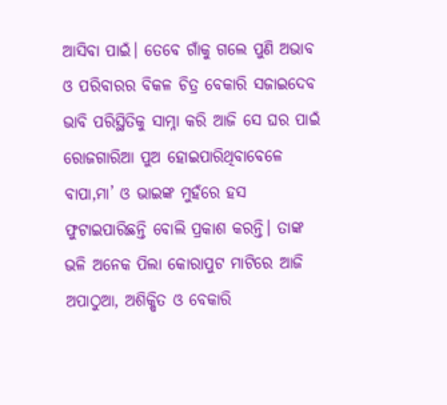ଆସିବା ପାଇଁ। ତେବେ ଗାଁକୁ ଗଲେ ପୁଣି ଅଭାବ ଓ ପରିବାରର ବିକଳ ଚିତ୍ର ବେକାରି ସଜାଇଦେବ ଭାବି ପରିସ୍ଥିତିକୁ ସାମ୍ନା କରି ଆଜି ସେ ଘର ପାଇଁ ରୋଜଗାରିଆ ପୁଅ ହୋଇପାରିଥିବାବେଳେ ବାପା,ମା’ ଓ ଭାଇଙ୍କ ମୁହଁରେ ହସ ଫୁଟାଇପାରିଛନ୍ତି ବୋଲି ପ୍ରକାଶ କରନ୍ତି। ତାଙ୍କ ଭଳି ଅନେକ ପିଲା କୋରାପୁଟ ମାଟିରେ ଆଜି ଅପାଠୁଆ, ଅଶିକ୍ଷିତ ଓ ବେକାରି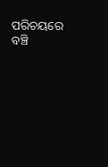ପରିଚୟରେ ବଞ୍ଚି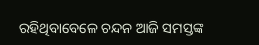ରହିଥିବାବେଳେ ଚନ୍ଦନ ଆଜି ସମସ୍ତଙ୍କ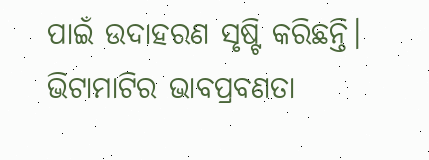ପାଇଁ ଉଦାହରଣ ସୃଷ୍ଟି କରିଛନ୍ତି। ଭିଟାମାଟିର ଭାବପ୍ରବଣତା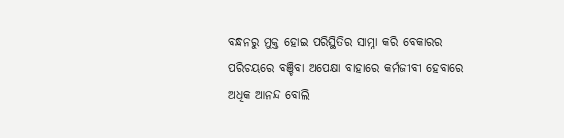ବନ୍ଧନରୁ ମୁକ୍ତ ହୋଇ ପରିସ୍ଥିତିର ସାମ୍ନା କରି ବେକାରର ପରିଚୟରେ ବଞ୍ଚିବା ଅପେକ୍ଷା ବାହାରେ କର୍ମଜୀବୀ ହେବାରେ ଅଧିକ ଆନନ୍ଦ ବୋଲି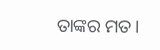ତାଙ୍କର ମତ।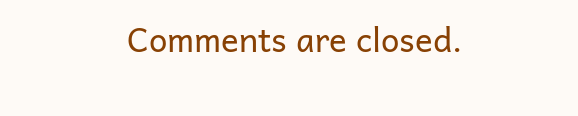Comments are closed.